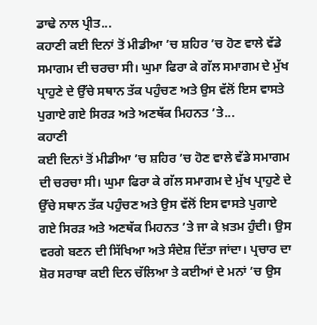ਡਾਢੇ ਨਾਲ ਪ੍ਰੀਤ...
ਕਹਾਣੀ ਕਈ ਦਿਨਾਂ ਤੋਂ ਮੀਡੀਆ ’ਚ ਸ਼ਹਿਰ ’ਚ ਹੋਣ ਵਾਲੇ ਵੱਡੇ ਸਮਾਗਮ ਦੀ ਚਰਚਾ ਸੀ। ਘੁਮਾ ਫਿਰਾ ਕੇ ਗੱਲ ਸਮਾਗਮ ਦੇ ਮੁੱਖ ਪ੍ਰਾਹੁਣੇ ਦੇ ਉੱਚੇ ਸਥਾਨ ਤੱਕ ਪਹੁੰਚਣ ਅਤੇ ਉਸ ਵੱਲੋਂ ਇਸ ਵਾਸਤੇ ਪੁਗਾਏ ਗਏ ਸਿਰੜ ਅਤੇ ਅਣਥੱਕ ਮਿਹਨਤ ’ਤੇ...
ਕਹਾਣੀ
ਕਈ ਦਿਨਾਂ ਤੋਂ ਮੀਡੀਆ ’ਚ ਸ਼ਹਿਰ ’ਚ ਹੋਣ ਵਾਲੇ ਵੱਡੇ ਸਮਾਗਮ ਦੀ ਚਰਚਾ ਸੀ। ਘੁਮਾ ਫਿਰਾ ਕੇ ਗੱਲ ਸਮਾਗਮ ਦੇ ਮੁੱਖ ਪ੍ਰਾਹੁਣੇ ਦੇ ਉੱਚੇ ਸਥਾਨ ਤੱਕ ਪਹੁੰਚਣ ਅਤੇ ਉਸ ਵੱਲੋਂ ਇਸ ਵਾਸਤੇ ਪੁਗਾਏ ਗਏ ਸਿਰੜ ਅਤੇ ਅਣਥੱਕ ਮਿਹਨਤ ’ਤੇ ਜਾ ਕੇ ਖ਼ਤਮ ਹੁੰਦੀ। ਉਸ ਵਰਗੇ ਬਣਨ ਦੀ ਸਿੱਖਿਆ ਅਤੇ ਸੰਦੇਸ਼ ਦਿੱਤਾ ਜਾਂਦਾ। ਪ੍ਰਚਾਰ ਦਾ ਸ਼ੋਰ ਸਰਾਬਾ ਕਈ ਦਿਨ ਚੱਲਿਆ ਤੇ ਕਈਆਂ ਦੇ ਮਨਾਂ ’ਚ ਉਸ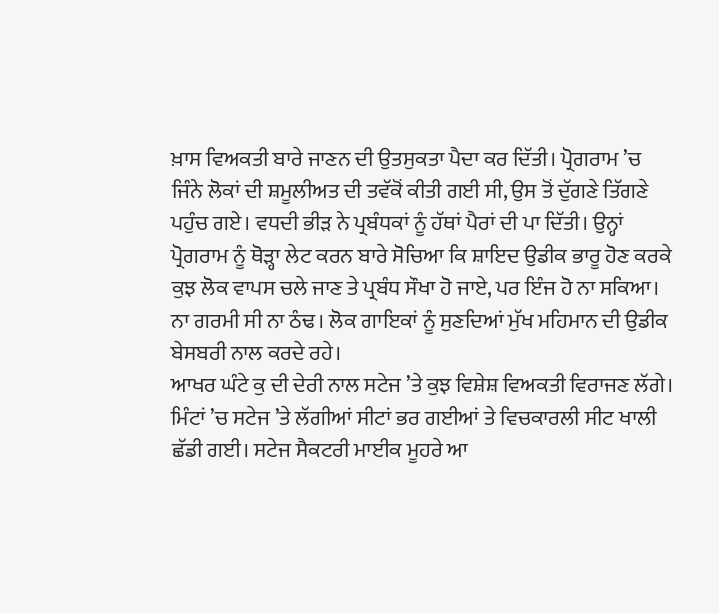ਖ਼ਾਸ ਵਿਅਕਤੀ ਬਾਰੇ ਜਾਣਨ ਦੀ ਉਤਸੁਕਤਾ ਪੈਦਾ ਕਰ ਦਿੱਤੀ। ਪ੍ਰੋਗਰਾਮ ’ਚ ਜਿੰਨੇ ਲੋਕਾਂ ਦੀ ਸ਼ਮੂਲੀਅਤ ਦੀ ਤਵੱਕੋਂ ਕੀਤੀ ਗਈ ਸੀ, ਉਸ ਤੋਂ ਦੁੱਗਣੇ ਤਿੱਗਣੇ ਪਹੁੰਚ ਗਏ। ਵਧਦੀ ਭੀੜ ਨੇ ਪ੍ਰਬੰਧਕਾਂ ਨੂੰ ਹੱਥਾਂ ਪੈਰਾਂ ਦੀ ਪਾ ਦਿੱਤੀ। ਉਨ੍ਹਾਂ ਪ੍ਰੋਗਰਾਮ ਨੂੰ ਥੋੜ੍ਹਾ ਲੇਟ ਕਰਨ ਬਾਰੇ ਸੋਚਿਆ ਕਿ ਸ਼ਾਇਦ ਉਡੀਕ ਭਾਰੂ ਹੋਣ ਕਰਕੇ ਕੁਝ ਲੋਕ ਵਾਪਸ ਚਲੇ ਜਾਣ ਤੇ ਪ੍ਰਬੰਧ ਸੌਖਾ ਹੋ ਜਾਏ, ਪਰ ਇੰਜ ਹੋ ਨਾ ਸਕਿਆ। ਨਾ ਗਰਮੀ ਸੀ ਨਾ ਠੰਢ। ਲੋਕ ਗਾਇਕਾਂ ਨੂੰ ਸੁਣਦਿਆਂ ਮੁੱਖ ਮਹਿਮਾਨ ਦੀ ਉਡੀਕ ਬੇਸਬਰੀ ਨਾਲ ਕਰਦੇ ਰਹੇ।
ਆਖਰ ਘੰਟੇ ਕੁ ਦੀ ਦੇਰੀ ਨਾਲ ਸਟੇਜ ’ਤੇ ਕੁਝ ਵਿਸ਼ੇਸ਼ ਵਿਅਕਤੀ ਵਿਰਾਜਣ ਲੱਗੇ। ਮਿੰਟਾਂ ’ਚ ਸਟੇਜ ’ਤੇ ਲੱਗੀਆਂ ਸੀਟਾਂ ਭਰ ਗਈਆਂ ਤੇ ਵਿਚਕਾਰਲੀ ਸੀਟ ਖਾਲੀ ਛੱਡੀ ਗਈ। ਸਟੇਜ ਸੈਕਟਰੀ ਮਾਈਕ ਮੂਹਰੇ ਆ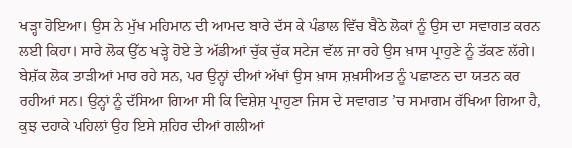ਖੜ੍ਹਾ ਹੋਇਆ। ਉਸ ਨੇ ਮੁੱਖ ਮਹਿਮਾਨ ਦੀ ਆਮਦ ਬਾਰੇ ਦੱਸ ਕੇ ਪੰਡਾਲ ਵਿੱਚ ਬੈਠੇ ਲੋਕਾਂ ਨੂੰ ਉਸ ਦਾ ਸਵਾਗਤ ਕਰਨ ਲਈ ਕਿਹਾ। ਸਾਰੇ ਲੋਕ ਉੱਠ ਖੜ੍ਹੇ ਹੋਏ ਤੇ ਅੱਡੀਆਂ ਚੁੱਕ ਚੁੱਕ ਸਟੇਜ ਵੱਲ ਜਾ ਰਹੇ ਉਸ ਖ਼ਾਸ ਪ੍ਰਾਹੁਣੇ ਨੂੰ ਤੱਕਣ ਲੱਗੇ। ਬੇਸ਼ੱਕ ਲੋਕ ਤਾੜੀਆਂ ਮਾਰ ਰਹੇ ਸਨ, ਪਰ ਉਨ੍ਹਾਂ ਦੀਆਂ ਅੱਖਾਂ ਉਸ ਖ਼ਾਸ ਸ਼ਖ਼ਸੀਅਤ ਨੂੰ ਪਛਾਣਨ ਦਾ ਯਤਨ ਕਰ ਰਹੀਆਂ ਸਨ। ਉਨ੍ਹਾਂ ਨੂੰ ਦੱਸਿਆ ਗਿਆ ਸੀ ਕਿ ਵਿਸ਼ੇਸ਼ ਪ੍ਰਾਹੁਣਾ ਜਿਸ ਦੇ ਸਵਾਗਤ ’ਚ ਸਮਾਗਮ ਰੱਖਿਆ ਗਿਆ ਹੈ, ਕੁਝ ਦਹਾਕੇ ਪਹਿਲਾਂ ਉਹ ਇਸੇ ਸ਼ਹਿਰ ਦੀਆਂ ਗਲੀਆਂ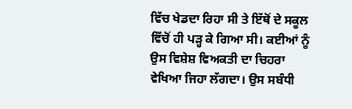ਵਿੱਚ ਖੇਡਦਾ ਰਿਹਾ ਸੀ ਤੇ ਇੱਥੋਂ ਦੇ ਸਕੂਲ ਵਿੱਚੋਂ ਹੀ ਪੜ੍ਹ ਕੇ ਗਿਆ ਸੀ। ਕਈਆਂ ਨੂੰ ਉਸ ਵਿਸ਼ੇਸ਼ ਵਿਅਕਤੀ ਦਾ ਚਿਹਰਾ ਵੇਖਿਆ ਜਿਹਾ ਲੱਗਦਾ। ਉਸ ਸਬੰਧੀ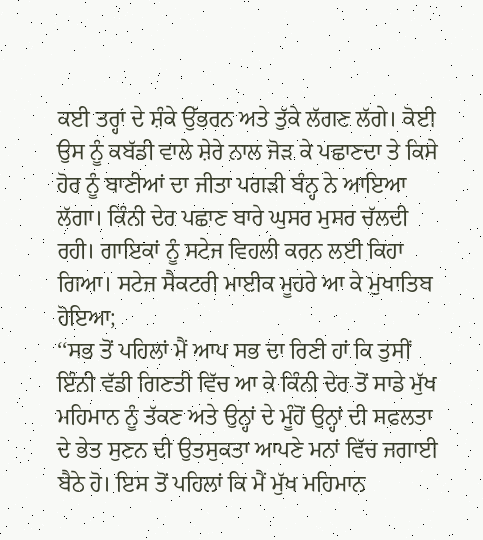ਕਈ ਤਰ੍ਹਾਂ ਦੇ ਸ਼ੰਕੇ ਉੱਭਰਨ ਅਤੇ ਤੁੱਕੇ ਲੱਗਣ ਲੱਗੇ। ਕੋਈ ਉਸ ਨੂੰ ਕਬੱਡੀ ਵਾਲੇ ਸ਼ੇਰੇ ਨਾਲ ਜੋੜ ਕੇ ਪਛਾਣਦਾ ਤੇ ਕਿਸੇ ਹੋਰ ਨੂੰ ਬਾਣੀਆਂ ਦਾ ਜੀਤਾ ਪਗੜੀ ਬੰਨ੍ਹ ਨੇ ਆਇਆ ਲੱਗਾ। ਕਿੰਨੀ ਦੇਰ ਪਛਾਣ ਬਾਰੇ ਘੁਸਰ ਮੁਸਰ ਚੱਲਦੀ ਰਹੀ। ਗਾਇਕਾਂ ਨੂੰ ਸਟੇਜ ਵਿਹਲੀ ਕਰਨ ਲਈ ਕਿਹਾ ਗਿਆ। ਸਟੇਜ ਸੈਕਟਰੀ ਮਾਈਕ ਮੂਹਰੇ ਆ ਕੇ ਮੁਖਾਤਿਬ ਹੋਇਆ;
‘‘ਸਭ ਤੋਂ ਪਹਿਲਾਂ ਮੈਂ ਆਪ ਸਭ ਦਾ ਰਿਣੀ ਹਾਂ ਕਿ ਤੁਸੀਂ ਇੰਨੀ ਵੱਡੀ ਗਿਣਤੀ ਵਿੱਚ ਆ ਕੇ ਕਿੰਨੀ ਦੇਰ ਤੋਂ ਸਾਡੇ ਮੁੱਖ ਮਹਿਮਾਨ ਨੂੰ ਤੱਕਣ ਅਤੇ ਉਨ੍ਹਾਂ ਦੇ ਮੂੰਹੋਂ ਉਨ੍ਹਾਂ ਦੀ ਸਫਲਤਾ ਦੇ ਭੇਤ ਸੁਣਨ ਦੀ ਉਤਸੁਕਤਾ ਆਪਣੇ ਮਨਾਂ ਵਿੱਚ ਜਗਾਈ ਬੈਠੇ ਹੋ। ਇਸ ਤੋਂ ਪਹਿਲਾਂ ਕਿ ਮੈਂ ਮੁੱਖ ਮਹਿਮਾਨ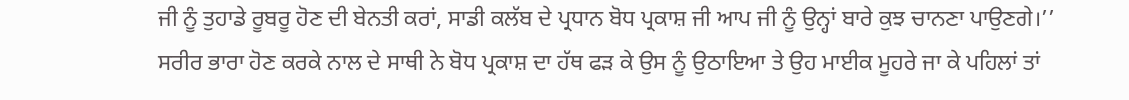ਜੀ ਨੂੰ ਤੁਹਾਡੇ ਰੂਬਰੂ ਹੋਣ ਦੀ ਬੇਨਤੀ ਕਰਾਂ, ਸਾਡੀ ਕਲੱਬ ਦੇ ਪ੍ਰਧਾਨ ਬੋਧ ਪ੍ਰਕਾਸ਼ ਜੀ ਆਪ ਜੀ ਨੂੰ ਉਨ੍ਹਾਂ ਬਾਰੇ ਕੁਝ ਚਾਨਣਾ ਪਾਉਣਗੇ।’’
ਸਰੀਰ ਭਾਰਾ ਹੋਣ ਕਰਕੇ ਨਾਲ ਦੇ ਸਾਥੀ ਨੇ ਬੋਧ ਪ੍ਰਕਾਸ਼ ਦਾ ਹੱਥ ਫੜ ਕੇ ਉਸ ਨੂੰ ਉਠਾਇਆ ਤੇ ਉਹ ਮਾਈਕ ਮੂਹਰੇ ਜਾ ਕੇ ਪਹਿਲਾਂ ਤਾਂ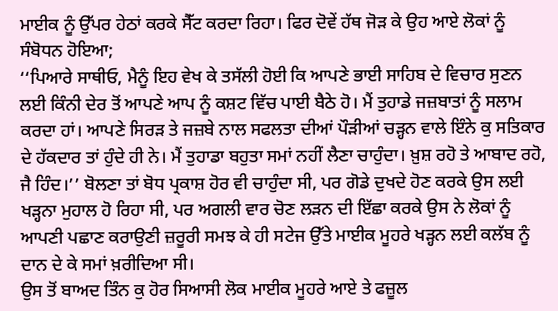ਮਾਈਕ ਨੂੰ ਉੱਪਰ ਹੇਠਾਂ ਕਰਕੇ ਸੈੱਟ ਕਰਦਾ ਰਿਹਾ। ਫਿਰ ਦੋਵੇਂ ਹੱਥ ਜੋੜ ਕੇ ਉਹ ਆਏ ਲੋਕਾਂ ਨੂੰ ਸੰਬੋਧਨ ਹੋਇਆ;
‘‘ਪਿਆਰੇ ਸਾਥੀਓ, ਮੈਨੂੰ ਇਹ ਵੇਖ ਕੇ ਤਸੱਲੀ ਹੋਈ ਕਿ ਆਪਣੇ ਭਾਈ ਸਾਹਿਬ ਦੇ ਵਿਚਾਰ ਸੁਣਨ ਲਈ ਕਿੰਨੀ ਦੇਰ ਤੋਂ ਆਪਣੇ ਆਪ ਨੂੰ ਕਸ਼ਟ ਵਿੱਚ ਪਾਈ ਬੈਠੇ ਹੋ। ਮੈਂ ਤੁਹਾਡੇ ਜਜ਼ਬਾਤਾਂ ਨੂੰ ਸਲਾਮ ਕਰਦਾ ਹਾਂ। ਆਪਣੇ ਸਿਰੜ ਤੇ ਜਜ਼ਬੇ ਨਾਲ ਸਫਲਤਾ ਦੀਆਂ ਪੌੜੀਆਂ ਚੜ੍ਹਨ ਵਾਲੇ ਇੰਨੇ ਕੁ ਸਤਿਕਾਰ ਦੇ ਹੱਕਦਾਰ ਤਾਂ ਹੁੰਦੇ ਹੀ ਨੇ। ਮੈਂ ਤੁਹਾਡਾ ਬਹੁਤਾ ਸਮਾਂ ਨਹੀਂ ਲੈਣਾ ਚਾਹੁੰਦਾ। ਖ਼ੁਸ਼ ਰਹੋ ਤੇ ਆਬਾਦ ਰਹੋ, ਜੈ ਹਿੰਦ।’’ ਬੋਲਣਾ ਤਾਂ ਬੋਧ ਪ੍ਰਕਾਸ਼ ਹੋਰ ਵੀ ਚਾਹੁੰਦਾ ਸੀ, ਪਰ ਗੋਡੇ ਦੁਖਦੇ ਹੋਣ ਕਰਕੇ ਉਸ ਲਈ ਖੜ੍ਹਨਾ ਮੁਹਾਲ ਹੋ ਰਿਹਾ ਸੀ, ਪਰ ਅਗਲੀ ਵਾਰ ਚੋਣ ਲੜਨ ਦੀ ਇੱਛਾ ਕਰਕੇ ਉਸ ਨੇ ਲੋਕਾਂ ਨੂੰ ਆਪਣੀ ਪਛਾਣ ਕਰਾਉਣੀ ਜ਼ਰੂਰੀ ਸਮਝ ਕੇ ਹੀ ਸਟੇਜ ਉੱਤੇ ਮਾਈਕ ਮੂਹਰੇ ਖੜ੍ਹਨ ਲਈ ਕਲੱਬ ਨੂੰ ਦਾਨ ਦੇ ਕੇ ਸਮਾਂ ਖ਼ਰੀਦਿਆ ਸੀ।
ਉਸ ਤੋਂ ਬਾਅਦ ਤਿੰਨ ਕੁ ਹੋਰ ਸਿਆਸੀ ਲੋਕ ਮਾਈਕ ਮੂਹਰੇ ਆਏ ਤੇ ਫਜ਼ੂਲ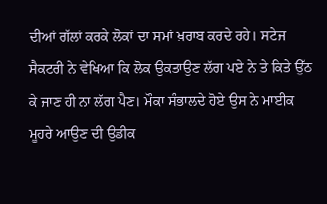ਦੀਆਂ ਗੱਲਾਂ ਕਰਕੇ ਲੋਕਾਂ ਦਾ ਸਮਾਂ ਖ਼ਰਾਬ ਕਰਦੇ ਰਹੇ। ਸਟੇਜ ਸੈਕਟਰੀ ਨੇ ਵੇਖਿਆ ਕਿ ਲੋਕ ਉਕਤਾਉਣ ਲੱਗ ਪਏ ਨੇ ਤੇ ਕਿਤੇ ਉੱਠ ਕੇ ਜਾਣ ਹੀ ਨਾ ਲੱਗ ਪੈਣ। ਮੌਕਾ ਸੰਭਾਲਦੇ ਹੋਏ ਉਸ ਨੇ ਮਾਈਕ ਮੂਹਰੇ ਆਉਣ ਦੀ ਉਡੀਕ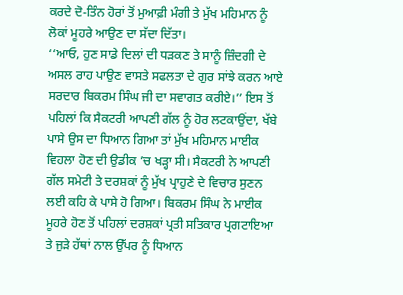ਕਰਦੇ ਦੋ-ਤਿੰਨ ਹੋਰਾਂ ਤੋਂ ਮੁਆਫ਼ੀ ਮੰਗੀ ਤੇ ਮੁੱਖ ਮਹਿਮਾਨ ਨੂੰ ਲੋਕਾਂ ਮੂਹਰੇ ਆਉਣ ਦਾ ਸੱਦਾ ਦਿੱਤਾ।
‘‘ਆਓ, ਹੁਣ ਸਾਡੇ ਦਿਲਾਂ ਦੀ ਧੜਕਣ ਤੇ ਸਾਨੂੰ ਜ਼ਿੰਦਗੀ ਦੇ ਅਸਲ ਰਾਹ ਪਾਉਣ ਵਾਸਤੇ ਸਫਲਤਾ ਦੇ ਗੁਰ ਸਾਂਝੇ ਕਰਨ ਆਏ ਸਰਦਾਰ ਬਿਕਰਮ ਸਿੰਘ ਜੀ ਦਾ ਸਵਾਗਤ ਕਰੀਏ।’’ ਇਸ ਤੋਂ ਪਹਿਲਾਂ ਕਿ ਸੈਕਟਰੀ ਆਪਣੀ ਗੱਲ ਨੂੰ ਹੋਰ ਲਟਕਾਉਂਦਾ, ਖੱਬੇ ਪਾਸੇ ਉਸ ਦਾ ਧਿਆਨ ਗਿਆ ਤਾਂ ਮੁੱਖ ਮਹਿਮਾਨ ਮਾਈਕ ਵਿਹਲਾ ਹੋਣ ਦੀ ਉਡੀਕ ’ਚ ਖੜ੍ਹਾ ਸੀ। ਸੈਕਟਰੀ ਨੇ ਆਪਣੀ ਗੱਲ ਸਮੇਟੀ ਤੇ ਦਰਸ਼ਕਾਂ ਨੂੰ ਮੁੱਖ ਪ੍ਰਾਹੁਣੇ ਦੇ ਵਿਚਾਰ ਸੁਣਨ ਲਈ ਕਹਿ ਕੇ ਪਾਸੇ ਹੋ ਗਿਆ। ਬਿਕਰਮ ਸਿੰਘ ਨੇ ਮਾਈਕ ਮੂਹਰੇ ਹੋਣ ਤੋਂ ਪਹਿਲਾਂ ਦਰਸ਼ਕਾਂ ਪ੍ਰਤੀ ਸਤਿਕਾਰ ਪ੍ਰਗਟਾਇਆ ਤੇ ਜੁੜੇ ਹੱਥਾਂ ਨਾਲ ਉੱਪਰ ਨੂੰ ਧਿਆਨ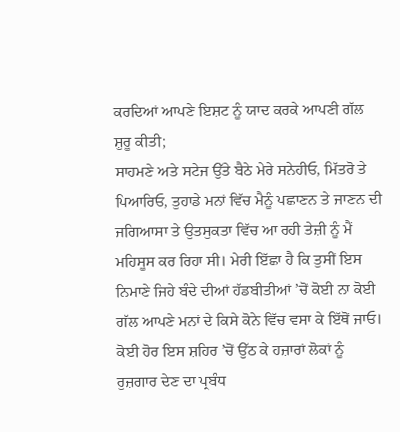ਕਰਦਿਆਂ ਆਪਣੇ ਇਸ਼ਟ ਨੂੰ ਯਾਦ ਕਰਕੇ ਆਪਣੀ ਗੱਲ ਸ਼ੁਰੂ ਕੀਤੀ;
ਸਾਹਮਣੇ ਅਤੇ ਸਟੇਜ ਉੱਤੇ ਬੈਠੇ ਮੇਰੇ ਸਨੇਹੀਓ, ਮਿੱਤਰੋ ਤੇ ਪਿਆਰਿਓ, ਤੁਹਾਡੇ ਮਨਾਂ ਵਿੱਚ ਮੈਨੂੰ ਪਛਾਣਨ ਤੇ ਜਾਣਨ ਦੀ ਜਗਿਆਸਾ ਤੇ ਉਤਸੁਕਤਾ ਵਿੱਚ ਆ ਰਹੀ ਤੇਜ਼ੀ ਨੂੰ ਮੈਂ ਮਹਿਸੂਸ ਕਰ ਰਿਹਾ ਸੀ। ਮੇਰੀ ਇੱਛਾ ਹੈ ਕਿ ਤੁਸੀਂ ਇਸ ਨਿਮਾਣੇ ਜਿਹੇ ਬੰਦੇ ਦੀਆਂ ਹੱਡਬੀਤੀਆਂ ’ਚੋਂ ਕੋਈ ਨਾ ਕੋਈ ਗੱਲ ਆਪਣੇ ਮਨਾਂ ਦੇ ਕਿਸੇ ਕੋਨੇ ਵਿੱਚ ਵਸਾ ਕੇ ਇੱਥੋਂ ਜਾਓ। ਕੋਈ ਹੋਰ ਇਸ ਸ਼ਹਿਰ ’ਚੋਂ ਉੱਠ ਕੇ ਹਜ਼ਾਰਾਂ ਲੋਕਾਂ ਨੂੰ ਰੁਜ਼ਗਾਰ ਦੇਣ ਦਾ ਪ੍ਰਬੰਧ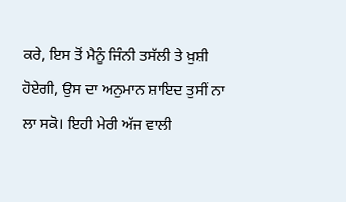ਕਰੇ, ਇਸ ਤੋਂ ਮੈਨੂੰ ਜਿੰਨੀ ਤਸੱਲੀ ਤੇ ਖ਼ੁਸ਼ੀ ਹੋਏਗੀ, ਉਸ ਦਾ ਅਨੁਮਾਨ ਸ਼ਾਇਦ ਤੁਸੀਂ ਨਾ ਲਾ ਸਕੋ। ਇਹੀ ਮੇਰੀ ਅੱਜ ਵਾਲੀ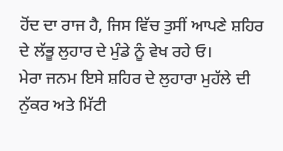ਹੋਂਦ ਦਾ ਰਾਜ ਹੈ, ਜਿਸ ਵਿੱਚ ਤੁਸੀਂ ਆਪਣੇ ਸ਼ਹਿਰ ਦੇ ਲੱਭੂ ਲੁਹਾਰ ਦੇ ਮੁੰਡੇ ਨੂੰ ਵੇਖ ਰਹੇ ਓ।
ਮੇਰਾ ਜਨਮ ਇਸੇ ਸ਼ਹਿਰ ਦੇ ਲੁਹਾਰਾ ਮੁਹੱਲੇ ਦੀ ਨੁੱਕਰ ਅਤੇ ਮਿੱਟੀ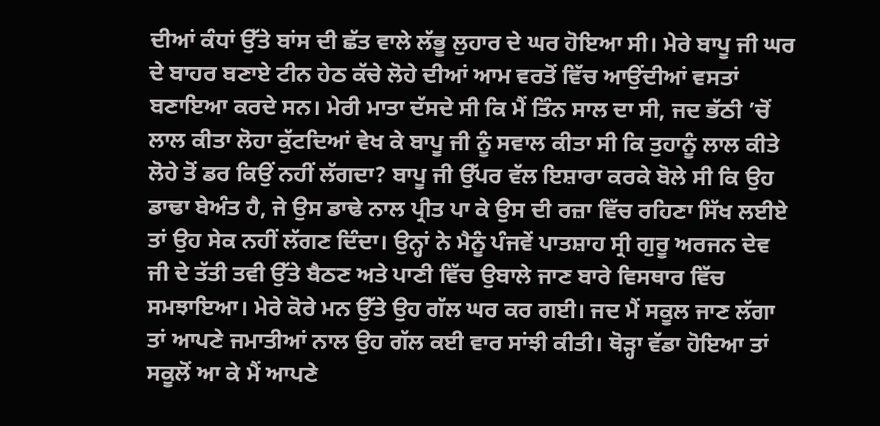ਦੀਆਂ ਕੰਧਾਂ ਉੱਤੇ ਬਾਂਸ ਦੀ ਛੱਤ ਵਾਲੇ ਲੱਭੂ ਲੁਹਾਰ ਦੇ ਘਰ ਹੋਇਆ ਸੀ। ਮੇਰੇ ਬਾਪੂ ਜੀ ਘਰ ਦੇ ਬਾਹਰ ਬਣਾਏ ਟੀਨ ਹੇਠ ਕੱਚੇ ਲੋਹੇ ਦੀਆਂ ਆਮ ਵਰਤੋਂ ਵਿੱਚ ਆਉਂਦੀਆਂ ਵਸਤਾਂ ਬਣਾਇਆ ਕਰਦੇ ਸਨ। ਮੇਰੀ ਮਾਤਾ ਦੱਸਦੇ ਸੀ ਕਿ ਮੈਂ ਤਿੰਨ ਸਾਲ ਦਾ ਸੀ, ਜਦ ਭੱਠੀ ’ਚੋਂ ਲਾਲ ਕੀਤਾ ਲੋਹਾ ਕੁੱਟਦਿਆਂ ਵੇਖ ਕੇ ਬਾਪੂ ਜੀ ਨੂੰ ਸਵਾਲ ਕੀਤਾ ਸੀ ਕਿ ਤੁਹਾਨੂੰ ਲਾਲ ਕੀਤੇ ਲੋਹੇ ਤੋਂ ਡਰ ਕਿਉਂ ਨਹੀਂ ਲੱਗਦਾ? ਬਾਪੂ ਜੀ ਉੱਪਰ ਵੱਲ ਇਸ਼ਾਰਾ ਕਰਕੇ ਬੋਲੇ ਸੀ ਕਿ ਉਹ ਡਾਢਾ ਬੇਅੰਤ ਹੈ, ਜੇ ਉਸ ਡਾਢੇ ਨਾਲ ਪ੍ਰੀਤ ਪਾ ਕੇ ਉਸ ਦੀ ਰਜ਼ਾ ਵਿੱਚ ਰਹਿਣਾ ਸਿੱਖ ਲਈਏ ਤਾਂ ਉਹ ਸੇਕ ਨਹੀਂ ਲੱਗਣ ਦਿੰਦਾ। ਉਨ੍ਹਾਂ ਨੇ ਮੈਨੂੰ ਪੰਜਵੇਂ ਪਾਤਸ਼ਾਹ ਸ੍ਰੀ ਗੁਰੂ ਅਰਜਨ ਦੇਵ ਜੀ ਦੇ ਤੱਤੀ ਤਵੀ ਉੱਤੇ ਬੈਠਣ ਅਤੇ ਪਾਣੀ ਵਿੱਚ ਉਬਾਲੇ ਜਾਣ ਬਾਰੇ ਵਿਸਥਾਰ ਵਿੱਚ ਸਮਝਾਇਆ। ਮੇਰੇ ਕੋਰੇ ਮਨ ਉੱਤੇ ਉਹ ਗੱਲ ਘਰ ਕਰ ਗਈ। ਜਦ ਮੈਂ ਸਕੂਲ ਜਾਣ ਲੱਗਾ ਤਾਂ ਆਪਣੇ ਜਮਾਤੀਆਂ ਨਾਲ ਉਹ ਗੱਲ ਕਈ ਵਾਰ ਸਾਂਝੀ ਕੀਤੀ। ਥੋੜ੍ਹਾ ਵੱਡਾ ਹੋਇਆ ਤਾਂ ਸਕੂਲੋਂ ਆ ਕੇ ਮੈਂ ਆਪਣੇ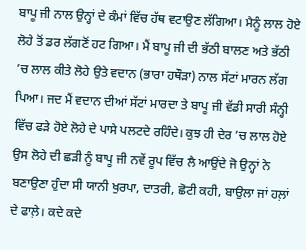ਬਾਪੂ ਜੀ ਨਾਲ ਉਨ੍ਹਾਂ ਦੇ ਕੰਮਾਂ ਵਿੱਚ ਹੱਥ ਵਟਾਉਣ ਲੱਗਿਆ। ਮੈਨੂੰ ਲਾਲ ਹੋਏ ਲੋਹੇ ਤੋਂ ਡਰ ਲੱਗਣੋਂ ਹਟ ਗਿਆ। ਮੈਂ ਬਾਪੂ ਜੀ ਦੀ ਭੱਠੀ ਬਾਲਣ ਅਤੇ ਭੱਠੀ ’ਚ ਲਾਲ ਕੀਤੇ ਲੋਹੇ ਉਤੇ ਵਦਾਨ (ਭਾਰਾ ਹਥੌੜਾ) ਨਾਲ ਸੱਟਾਂ ਮਾਰਨ ਲੱਗ ਪਿਆ। ਜਦ ਮੈਂ ਵਦਾਨ ਦੀਆਂ ਸੱਟਾਂ ਮਾਰਦਾ ਤੇ ਬਾਪੂ ਜੀ ਵੱਡੀ ਸਾਰੀ ਸੰਨ੍ਹੀ ਵਿੱਚ ਫੜੇ ਹੋਏ ਲੋਹੇ ਦੇ ਪਾਸੇ ਪਲਟਦੇ ਰਹਿੰਦੇ। ਕੁਝ ਹੀ ਦੇਰ ’ਚ ਲਾਲ ਹੋਏ ਉਸ ਲੋਹੇ ਦੀ ਛੜੀ ਨੂੰ ਬਾਪੂ ਜੀ ਨਵੇਂ ਰੂਪ ਵਿੱਚ ਲੈ ਆਉਂਦੇ ਜੋ ਉਨ੍ਹਾਂ ਨੇ ਬਣਾਉਣਾ ਹੁੰਦਾ ਸੀ ਯਾਨੀ ਖੁਰਪਾ, ਦਾਤਰੀ, ਛੋਟੀ ਕਹੀ, ਬਾਉਲਾ ਜਾਂ ਹਲ਼ਾਂ ਦੇ ਫਾਲ਼ੇ। ਕਦੇ ਕਦੇ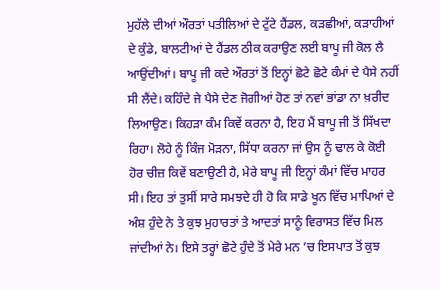ਮੁਹੱਲੇ ਦੀਆਂ ਔਰਤਾਂ ਪਤੀਲਿਆਂ ਦੇ ਟੁੱਟੇ ਹੈਂਡਲ, ਕੜਛੀਆਂ, ਕੜਾਹੀਆਂ ਦੇ ਕੁੰਡੇ, ਬਾਲਟੀਆਂ ਦੇ ਹੈਂਡਲ ਠੀਕ ਕਰਾਉਣ ਲਈ ਬਾਪੂ ਜੀ ਕੋਲ ਲੈ ਆਉਂਦੀਆਂ। ਬਾਪੂ ਜੀ ਕਦੇ ਔਰਤਾਂ ਤੋਂ ਇਨ੍ਹਾਂ ਛੋਟੇ ਛੋਟੇ ਕੰਮਾਂ ਦੇ ਪੈਸੇ ਨਹੀਂ ਸੀ ਲੈਂਦੇ। ਕਹਿੰਦੇ ਜੇ ਪੈਸੇ ਦੇਣ ਜੋਗੀਆਂ ਹੋਣ ਤਾਂ ਨਵਾਂ ਭਾਂਡਾ ਨਾ ਖ਼ਰੀਦ ਲਿਆਉਣ। ਕਿਹੜਾ ਕੰਮ ਕਿਵੇਂ ਕਰਨਾ ਹੈ, ਇਹ ਮੈਂ ਬਾਪੂ ਜੀ ਤੋਂ ਸਿੱਖਦਾ ਰਿਹਾ। ਲੋਹੇ ਨੂੰ ਕਿੰਜ ਮੋੜਨਾ, ਸਿੱਧਾ ਕਰਨਾ ਜਾਂ ਉਸ ਨੂੰ ਢਾਲ ਕੇ ਕੋਈ ਹੋਰ ਚੀਜ਼ ਕਿਵੇਂ ਬਣਾਉਣੀ ਹੈ, ਮੇਰੇ ਬਾਪੂ ਜੀ ਇਨ੍ਹਾਂ ਕੰਮਾਂ ਵਿੱਚ ਮਾਹਰ ਸੀ। ਇਹ ਤਾਂ ਤੁਸੀਂ ਸਾਰੇ ਸਮਝਦੇ ਹੀ ਹੋ ਕਿ ਸਾਡੇ ਖੂਨ ਵਿੱਚ ਮਾਪਿਆਂ ਦੇ ਅੰਸ਼ ਹੁੰਦੇ ਨੇ ਤੇ ਕੁਝ ਮੁਹਾਰਤਾਂ ਤੇ ਆਦਤਾਂ ਸਾਨੂੰ ਵਿਰਾਸਤ ਵਿੱਚ ਮਿਲ ਜਾਂਦੀਆਂ ਨੇ। ਇਸੇ ਤਰ੍ਹਾਂ ਛੋਟੇ ਹੁੰਦੇ ਤੋਂ ਮੇਰੇ ਮਨ ’ਚ ਇਸਪਾਤ ਤੋਂ ਕੁਝ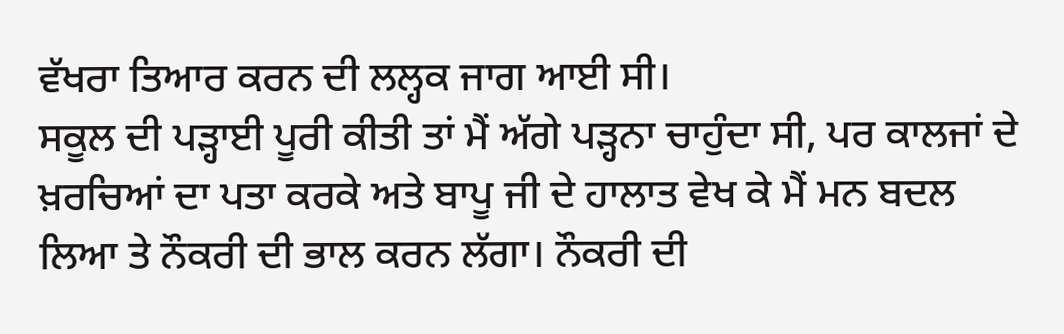ਵੱਖਰਾ ਤਿਆਰ ਕਰਨ ਦੀ ਲਲ੍ਹਕ ਜਾਗ ਆਈ ਸੀ।
ਸਕੂਲ ਦੀ ਪੜ੍ਹਾਈ ਪੂਰੀ ਕੀਤੀ ਤਾਂ ਮੈਂ ਅੱਗੇ ਪੜ੍ਹਨਾ ਚਾਹੁੰਦਾ ਸੀ, ਪਰ ਕਾਲਜਾਂ ਦੇ ਖ਼ਰਚਿਆਂ ਦਾ ਪਤਾ ਕਰਕੇ ਅਤੇ ਬਾਪੂ ਜੀ ਦੇ ਹਾਲਾਤ ਵੇਖ ਕੇ ਮੈਂ ਮਨ ਬਦਲ ਲਿਆ ਤੇ ਨੌਕਰੀ ਦੀ ਭਾਲ ਕਰਨ ਲੱਗਾ। ਨੌਕਰੀ ਦੀ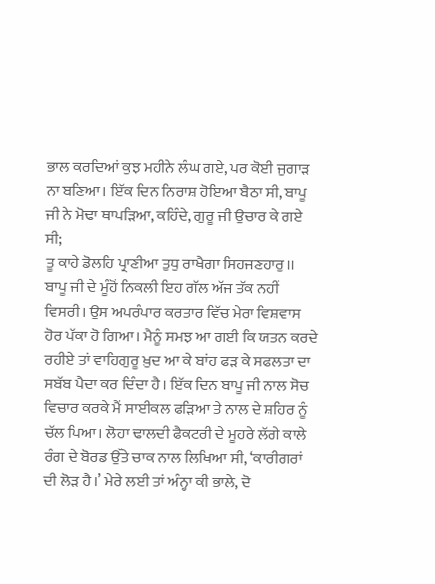ਭਾਲ ਕਰਦਿਆਂ ਕੁਝ ਮਹੀਨੇ ਲੰਘ ਗਏ, ਪਰ ਕੋਈ ਜੁਗਾੜ ਨਾ ਬਣਿਆ। ਇੱਕ ਦਿਨ ਨਿਰਾਸ਼ ਹੋਇਆ ਬੈਠਾ ਸੀ, ਬਾਪੂ ਜੀ ਨੇ ਮੋਢਾ ਥਾਪੜਿਆ, ਕਹਿੰਦੇ, ਗੁਰੂ ਜੀ ਉਚਾਰ ਕੇ ਗਏ ਸੀ;
ਤੂ ਕਾਹੇ ਡੋਲਹਿ ਪ੍ਰਾਣੀਆ ਤੁਧੁ ਰਾਖੈਗਾ ਸਿਹਜਣਹਾਰੁ।।
ਬਾਪੂ ਜੀ ਦੇ ਮੂੰਹੋਂ ਨਿਕਲੀ ਇਹ ਗੱਲ ਅੱਜ ਤੱਕ ਨਹੀਂ ਵਿਸਰੀ। ਉਸ ਅਪਰੰਪਾਰ ਕਰਤਾਰ ਵਿੱਚ ਮੇਰਾ ਵਿਸ਼ਵਾਸ ਹੋਰ ਪੱਕਾ ਹੋ ਗਿਆ। ਮੈਨੂੰ ਸਮਝ ਆ ਗਈ ਕਿ ਯਤਨ ਕਰਦੇ ਰਹੀਏ ਤਾਂ ਵਾਹਿਗੁਰੂ ਖ਼ੁਦ ਆ ਕੇ ਬਾਂਹ ਫੜ ਕੇ ਸਫਲਤਾ ਦਾ ਸਬੱਬ ਪੈਦਾ ਕਰ ਦਿੰਦਾ ਹੈ। ਇੱਕ ਦਿਨ ਬਾਪੂ ਜੀ ਨਾਲ ਸੋਚ ਵਿਚਾਰ ਕਰਕੇ ਮੈਂ ਸਾਈਕਲ ਫੜਿਆ ਤੇ ਨਾਲ ਦੇ ਸ਼ਹਿਰ ਨੂੰ ਚੱਲ ਪਿਆ। ਲੋਹਾ ਢਾਲਦੀ ਫੈਕਟਰੀ ਦੇ ਮੂਹਰੇ ਲੱਗੇ ਕਾਲੇ ਰੰਗ ਦੇ ਬੋਰਡ ਉੱਤੇ ਚਾਕ ਨਾਲ ਲਿਖਿਆ ਸੀ, ‘ਕਾਰੀਗਰਾਂ ਦੀ ਲੋੜ ਹੈ।’ ਮੇਰੇ ਲਈ ਤਾਂ ਅੰਨ੍ਹਾ ਕੀ ਭਾਲੇ, ਦੋ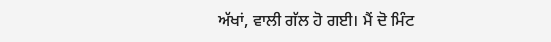ਅੱਖਾਂ, ਵਾਲੀ ਗੱਲ ਹੋ ਗਈ। ਮੈਂ ਦੋ ਮਿੰਟ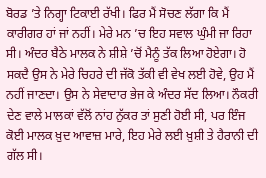ਬੋਰਡ ’ਤੇ ਨਿਗ੍ਹਾ ਟਿਕਾਈ ਰੱਖੀ। ਫਿਰ ਮੈਂ ਸੋਚਣ ਲੱਗਾ ਕਿ ਮੈਂ ਕਾਰੀਗਰ ਹਾਂ ਜਾਂ ਨਹੀਂ। ਮੇਰੇ ਮਨ ’ਚ ਇਹ ਸਵਾਲ ਘੁੰਮੀ ਜਾ ਰਿਹਾ ਸੀ। ਅੰਦਰ ਬੈਠੇ ਮਾਲਕ ਨੇ ਸ਼ੀਸ਼ੇ ’ਚੋਂ ਮੈਨੂੰ ਤੱਕ ਲਿਆ ਹੋਏਗਾ। ਹੋ ਸਕਦੈ ਉਸ ਨੇ ਮੇਰੇ ਚਿਹਰੇ ਦੀ ਜੱਕੋ ਤੱਕੀ ਵੀ ਵੇਖ ਲਈ ਹੋਵੇ, ਉਹ ਮੈਂ ਨਹੀਂ ਜਾਣਦਾ। ਉਸ ਨੇ ਸੇਵਾਦਾਰ ਭੇਜ ਕੇ ਅੰਦਰ ਸੱਦ ਲਿਆ। ਨੌਕਰੀ ਦੇਣ ਵਾਲੇ ਮਾਲਕਾਂ ਵੱਲੋਂ ਨਾਂਹ ਨੁੱਕਰ ਤਾਂ ਸੁਣੀ ਹੋਈ ਸੀ, ਪਰ ਇੰਜ ਕੋਈ ਮਾਲਕ ਖ਼ੁਦ ਆਵਾਜ਼ ਮਾਰੇ, ਇਹ ਮੇਰੇ ਲਈ ਖ਼ੁਸ਼ੀ ਤੇ ਹੈਰਾਨੀ ਦੀ ਗੱਲ ਸੀ।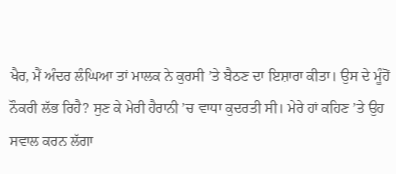ਖੈਰ, ਮੈਂ ਅੰਦਰ ਲੰਘਿਆ ਤਾਂ ਮਾਲਕ ਨੇ ਕੁਰਸੀ ’ਤੇ ਬੈਠਣ ਦਾ ਇਸ਼ਾਰਾ ਕੀਤਾ। ਉਸ ਦੇ ਮੂੰਹੋਂ ਨੌਕਰੀ ਲੱਭ ਰਿਹੈ? ਸੁਣ ਕੇ ਮੇਰੀ ਹੈਰਾਨੀ ’ਚ ਵਾਧਾ ਕੁਦਰਤੀ ਸੀ। ਮੇਰੇ ਹਾਂ ਕਹਿਣ ’ਤੇ ਉਹ ਸਵਾਲ ਕਰਨ ਲੱਗਾ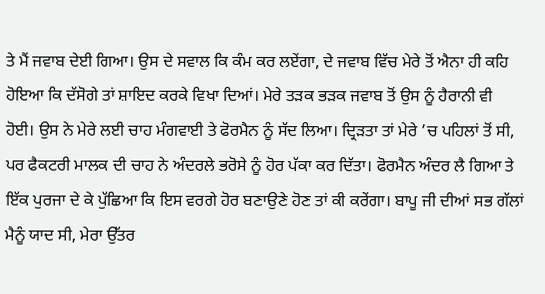ਤੇ ਮੈਂ ਜਵਾਬ ਦੇਈ ਗਿਆ। ਉਸ ਦੇ ਸਵਾਲ ਕਿ ਕੰਮ ਕਰ ਲਏਂਗਾ, ਦੇ ਜਵਾਬ ਵਿੱਚ ਮੇਰੇ ਤੋਂ ਐਨਾ ਹੀ ਕਹਿ ਹੋਇਆ ਕਿ ਦੱਸੋਗੇ ਤਾਂ ਸ਼ਾਇਦ ਕਰਕੇ ਵਿਖਾ ਦਿਆਂ। ਮੇਰੇ ਤੜਕ ਭੜਕ ਜਵਾਬ ਤੋਂ ਉਸ ਨੂੰ ਹੈਰਾਨੀ ਵੀ ਹੋਈ। ਉਸ ਨੇ ਮੇਰੇ ਲਈ ਚਾਹ ਮੰਗਵਾਈ ਤੇ ਫੋਰਮੈਨ ਨੂੰ ਸੱਦ ਲਿਆ। ਦ੍ਰਿੜਤਾ ਤਾਂ ਮੇਰੇ ’ਚ ਪਹਿਲਾਂ ਤੋਂ ਸੀ, ਪਰ ਫੈਕਟਰੀ ਮਾਲਕ ਦੀ ਚਾਹ ਨੇ ਅੰਦਰਲੇ ਭਰੋਸੇ ਨੂੰ ਹੋਰ ਪੱਕਾ ਕਰ ਦਿੱਤਾ। ਫੋਰਮੈਨ ਅੰਦਰ ਲੈ ਗਿਆ ਤੇ ਇੱਕ ਪੁਰਜਾ ਦੇ ਕੇ ਪੁੱਛਿਆ ਕਿ ਇਸ ਵਰਗੇ ਹੋਰ ਬਣਾਉਣੇ ਹੋਣ ਤਾਂ ਕੀ ਕਰੇਂਗਾ। ਬਾਪੂ ਜੀ ਦੀਆਂ ਸਭ ਗੱਲਾਂ ਮੈਨੂੰ ਯਾਦ ਸੀ, ਮੇਰਾ ਉੱਤਰ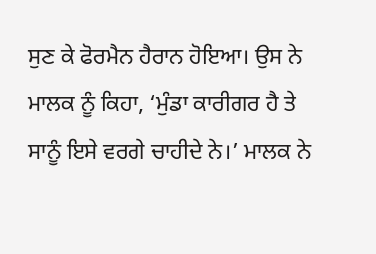ਸੁਣ ਕੇ ਫੋਰਮੈਨ ਹੈਰਾਨ ਹੋਇਆ। ਉਸ ਨੇ ਮਾਲਕ ਨੂੰ ਕਿਹਾ, ‘ਮੁੰਡਾ ਕਾਰੀਗਰ ਹੈ ਤੇ ਸਾਨੂੰ ਇਸੇ ਵਰਗੇ ਚਾਹੀਦੇ ਨੇ।’ ਮਾਲਕ ਨੇ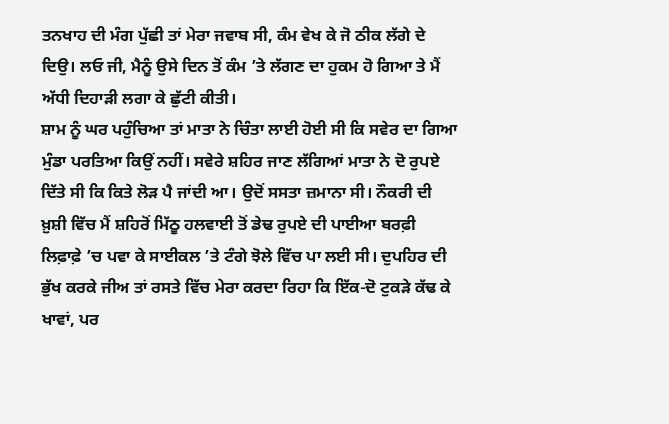ਤਨਖਾਹ ਦੀ ਮੰਗ ਪੁੱਛੀ ਤਾਂ ਮੇਰਾ ਜਵਾਬ ਸੀ, ਕੰਮ ਵੇਖ ਕੇ ਜੋ ਠੀਕ ਲੱਗੇ ਦੇ ਦਿਉ। ਲਓ ਜੀ, ਮੈਨੂੰ ਉਸੇ ਦਿਨ ਤੋਂ ਕੰਮ ’ਤੇ ਲੱਗਣ ਦਾ ਹੁਕਮ ਹੋ ਗਿਆ ਤੇ ਮੈਂ ਅੱਧੀ ਦਿਹਾੜੀ ਲਗਾ ਕੇ ਛੁੱਟੀ ਕੀਤੀ।
ਸ਼ਾਮ ਨੂੰ ਘਰ ਪਹੁੰਚਿਆ ਤਾਂ ਮਾਤਾ ਨੇ ਚਿੰਤਾ ਲਾਈ ਹੋਈ ਸੀ ਕਿ ਸਵੇਰ ਦਾ ਗਿਆ ਮੁੰਡਾ ਪਰਤਿਆ ਕਿਉਂ ਨਹੀਂ। ਸਵੇਰੇ ਸ਼ਹਿਰ ਜਾਣ ਲੱਗਿਆਂ ਮਾਤਾ ਨੇ ਦੋ ਰੁਪਏ ਦਿੱਤੇ ਸੀ ਕਿ ਕਿਤੇ ਲੋੜ ਪੈ ਜਾਂਦੀ ਆ। ਉਦੋਂ ਸਸਤਾ ਜ਼ਮਾਨਾ ਸੀ। ਨੌਕਰੀ ਦੀ ਖ਼ੁਸ਼ੀ ਵਿੱਚ ਮੈਂ ਸ਼ਹਿਰੋਂ ਮਿੱਠੂ ਹਲਵਾਈ ਤੋਂ ਡੇਢ ਰੁਪਏ ਦੀ ਪਾਈਆ ਬਰਫ਼ੀ ਲਿਫ਼ਾਫ਼ੇ ’ਚ ਪਵਾ ਕੇ ਸਾਈਕਲ ’ਤੇ ਟੰਗੇ ਝੋਲੇ ਵਿੱਚ ਪਾ ਲਈ ਸੀ। ਦੁਪਹਿਰ ਦੀ ਭੁੱਖ ਕਰਕੇ ਜੀਅ ਤਾਂ ਰਸਤੇ ਵਿੱਚ ਮੇਰਾ ਕਰਦਾ ਰਿਹਾ ਕਿ ਇੱਕ-ਦੋ ਟੁਕੜੇ ਕੱਢ ਕੇ ਖਾਵਾਂ, ਪਰ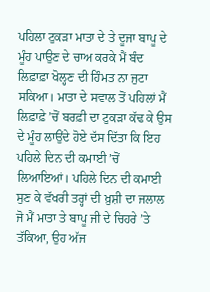ਪਹਿਲਾ ਟੁਕੜਾ ਮਾਤਾ ਦੇ ਤੇ ਦੂਜਾ ਬਾਪੂ ਦੇ ਮੂੰਹ ਪਾਉਣ ਦੇ ਚਾਅ ਕਰਕੇ ਮੈਂ ਬੰਦ ਲਿਫ਼ਾਫ਼ਾ ਖੋਲ੍ਹਣ ਦੀ ਹਿੰਮਤ ਨਾ ਜੁਟਾ ਸਕਿਆ। ਮਾਤਾ ਦੇ ਸਵਾਲ ਤੋਂ ਪਹਿਲਾਂ ਮੈਂ ਲਿਫ਼ਾਫ਼ੇ ’ਚੋਂ ਬਰਫ਼ੀ ਦਾ ਟੁਕੜਾ ਕੱਢ ਕੇ ਉਸ ਦੇ ਮੂੰਹ ਲਾਉਂਦੇ ਹੋਏ ਦੱਸ ਦਿੱਤਾ ਕਿ ਇਹ ਪਹਿਲੇ ਦਿਨ ਦੀ ਕਮਾਈ ’ਚੋਂ ਲਿਆਇਆਂ। ਪਹਿਲੇ ਦਿਨ ਦੀ ਕਮਾਈ ਸੁਣ ਕੇ ਵੱਖਰੀ ਤਰ੍ਹਾਂ ਦੀ ਖ਼ੁਸ਼ੀ ਦਾ ਜਲਾਲ ਜੋ ਮੈਂ ਮਾਤਾ ਤੇ ਬਾਪੂ ਜੀ ਦੇ ਚਿਹਰੇ ’ਤੇ ਤੱਕਿਆ, ਉਹ ਅੱਜ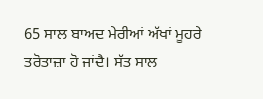65 ਸਾਲ ਬਾਅਦ ਮੇਰੀਆਂ ਅੱਖਾਂ ਮੂਹਰੇ ਤਰੋਤਾਜ਼ਾ ਹੋ ਜਾਂਦੈ। ਸੱਤ ਸਾਲ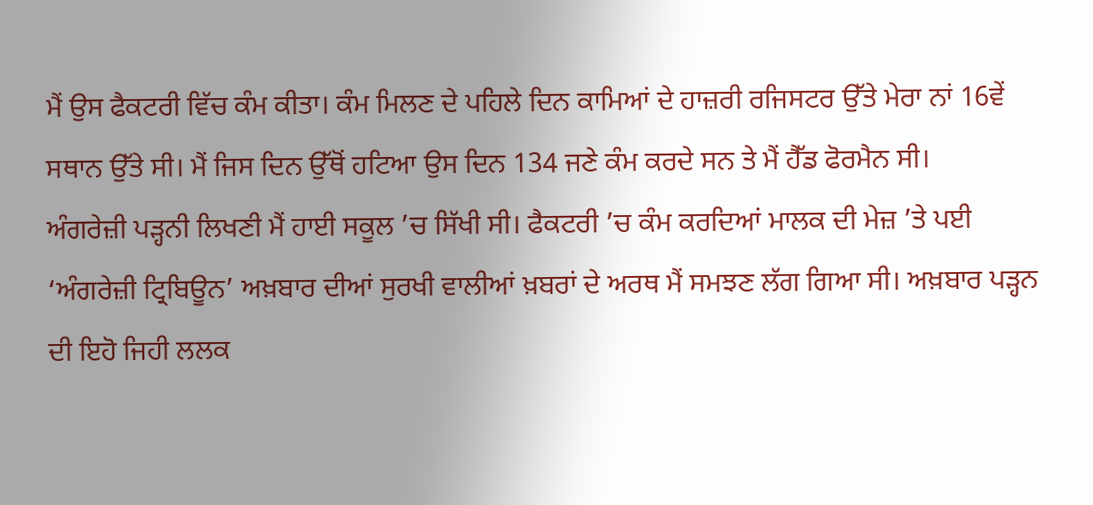ਮੈਂ ਉਸ ਫੈਕਟਰੀ ਵਿੱਚ ਕੰਮ ਕੀਤਾ। ਕੰਮ ਮਿਲਣ ਦੇ ਪਹਿਲੇ ਦਿਨ ਕਾਮਿਆਂ ਦੇ ਹਾਜ਼ਰੀ ਰਜਿਸਟਰ ਉੱਤੇ ਮੇਰਾ ਨਾਂ 16ਵੇਂ ਸਥਾਨ ਉੱਤੇ ਸੀ। ਮੈਂ ਜਿਸ ਦਿਨ ਉੱਥੋਂ ਹਟਿਆ ਉਸ ਦਿਨ 134 ਜਣੇ ਕੰਮ ਕਰਦੇ ਸਨ ਤੇ ਮੈਂ ਹੈੱਡ ਫੋਰਮੈਨ ਸੀ।
ਅੰਗਰੇਜ਼ੀ ਪੜ੍ਹਨੀ ਲਿਖਣੀ ਮੈਂ ਹਾਈ ਸਕੂਲ ’ਚ ਸਿੱਖੀ ਸੀ। ਫੈਕਟਰੀ ’ਚ ਕੰਮ ਕਰਦਿਆਂ ਮਾਲਕ ਦੀ ਮੇਜ਼ ’ਤੇ ਪਈ ‘ਅੰਗਰੇਜ਼ੀ ਟ੍ਰਿਬਿਊਨ’ ਅਖ਼ਬਾਰ ਦੀਆਂ ਸੁਰਖੀ ਵਾਲੀਆਂ ਖ਼ਬਰਾਂ ਦੇ ਅਰਥ ਮੈਂ ਸਮਝਣ ਲੱਗ ਗਿਆ ਸੀ। ਅਖ਼ਬਾਰ ਪੜ੍ਹਨ ਦੀ ਇਹੋ ਜਿਹੀ ਲਲਕ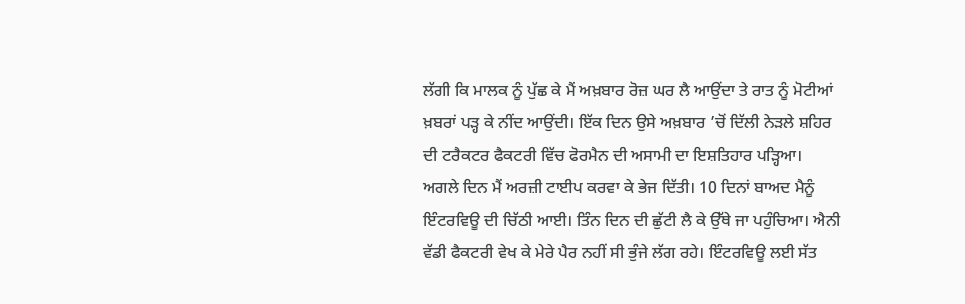ਲੱਗੀ ਕਿ ਮਾਲਕ ਨੂੰ ਪੁੱਛ ਕੇ ਮੈਂ ਅਖ਼ਬਾਰ ਰੋਜ਼ ਘਰ ਲੈ ਆਉਂਦਾ ਤੇ ਰਾਤ ਨੂੰ ਮੋਟੀਆਂ ਖ਼ਬਰਾਂ ਪੜ੍ਹ ਕੇ ਨੀਂਦ ਆਉਂਦੀ। ਇੱਕ ਦਿਨ ਉਸੇ ਅਖ਼ਬਾਰ ’ਚੋਂ ਦਿੱਲੀ ਨੇੜਲੇ ਸ਼ਹਿਰ ਦੀ ਟਰੈਕਟਰ ਫੈਕਟਰੀ ਵਿੱਚ ਫੋਰਮੈਨ ਦੀ ਅਸਾਮੀ ਦਾ ਇਸ਼ਤਿਹਾਰ ਪੜ੍ਹਿਆ। ਅਗਲੇ ਦਿਨ ਮੈਂ ਅਰਜ਼ੀ ਟਾਈਪ ਕਰਵਾ ਕੇ ਭੇਜ ਦਿੱਤੀ। 10 ਦਿਨਾਂ ਬਾਅਦ ਮੈਨੂੰ ਇੰਟਰਵਿਊ ਦੀ ਚਿੱਠੀ ਆਈ। ਤਿੰਨ ਦਿਨ ਦੀ ਛੁੱਟੀ ਲੈ ਕੇ ਉੱਥੇ ਜਾ ਪਹੁੰਚਿਆ। ਐਨੀ ਵੱਡੀ ਫੈਕਟਰੀ ਵੇਖ ਕੇ ਮੇਰੇ ਪੈਰ ਨਹੀਂ ਸੀ ਭੁੰਜੇ ਲੱਗ ਰਹੇ। ਇੰਟਰਵਿਊ ਲਈ ਸੱਤ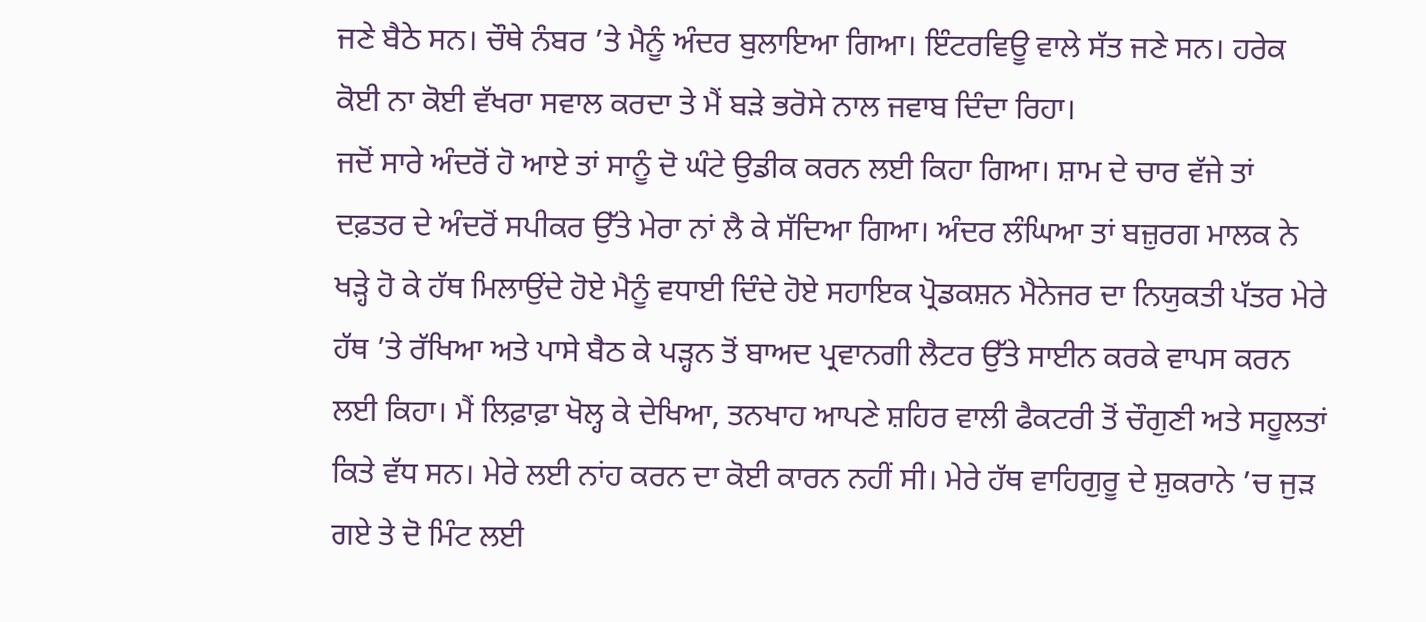ਜਣੇ ਬੈਠੇ ਸਨ। ਚੌਥੇ ਨੰਬਰ ’ਤੇ ਮੈਨੂੰ ਅੰਦਰ ਬੁਲਾਇਆ ਗਿਆ। ਇੰਟਰਵਿਊ ਵਾਲੇ ਸੱਤ ਜਣੇ ਸਨ। ਹਰੇਕ ਕੋਈ ਨਾ ਕੋਈ ਵੱਖਰਾ ਸਵਾਲ ਕਰਦਾ ਤੇ ਮੈਂ ਬੜੇ ਭਰੋਸੇ ਨਾਲ ਜਵਾਬ ਦਿੰਦਾ ਰਿਹਾ।
ਜਦੋਂ ਸਾਰੇ ਅੰਦਰੋਂ ਹੋ ਆਏ ਤਾਂ ਸਾਨੂੰ ਦੋ ਘੰਟੇ ਉਡੀਕ ਕਰਨ ਲਈ ਕਿਹਾ ਗਿਆ। ਸ਼ਾਮ ਦੇ ਚਾਰ ਵੱਜੇ ਤਾਂ ਦਫ਼ਤਰ ਦੇ ਅੰਦਰੋਂ ਸਪੀਕਰ ਉੱਤੇ ਮੇਰਾ ਨਾਂ ਲੈ ਕੇ ਸੱਦਿਆ ਗਿਆ। ਅੰਦਰ ਲੰਘਿਆ ਤਾਂ ਬਜ਼ੁਰਗ ਮਾਲਕ ਨੇ ਖੜ੍ਹੇ ਹੋ ਕੇ ਹੱਥ ਮਿਲਾਉਂਦੇ ਹੋਏ ਮੈਨੂੰ ਵਧਾਈ ਦਿੰਦੇ ਹੋਏ ਸਹਾਇਕ ਪ੍ਰੋਡਕਸ਼ਨ ਮੈਨੇਜਰ ਦਾ ਨਿਯੁਕਤੀ ਪੱਤਰ ਮੇਰੇ ਹੱਥ ’ਤੇ ਰੱਖਿਆ ਅਤੇ ਪਾਸੇ ਬੈਠ ਕੇ ਪੜ੍ਹਨ ਤੋਂ ਬਾਅਦ ਪ੍ਰਵਾਨਗੀ ਲੈਟਰ ਉੱਤੇ ਸਾਈਨ ਕਰਕੇ ਵਾਪਸ ਕਰਨ ਲਈ ਕਿਹਾ। ਮੈਂ ਲਿਫ਼ਾਫ਼ਾ ਖੋਲ੍ਹ ਕੇ ਦੇਖਿਆ, ਤਨਖਾਹ ਆਪਣੇ ਸ਼ਹਿਰ ਵਾਲੀ ਫੈਕਟਰੀ ਤੋਂ ਚੌਗੁਣੀ ਅਤੇ ਸਹੂਲਤਾਂ ਕਿਤੇ ਵੱਧ ਸਨ। ਮੇਰੇ ਲਈ ਨਾਂਹ ਕਰਨ ਦਾ ਕੋਈ ਕਾਰਨ ਨਹੀਂ ਸੀ। ਮੇਰੇ ਹੱਥ ਵਾਹਿਗੁਰੂ ਦੇ ਸ਼ੁਕਰਾਨੇ ’ਚ ਜੁੜ ਗਏ ਤੇ ਦੋ ਮਿੰਟ ਲਈ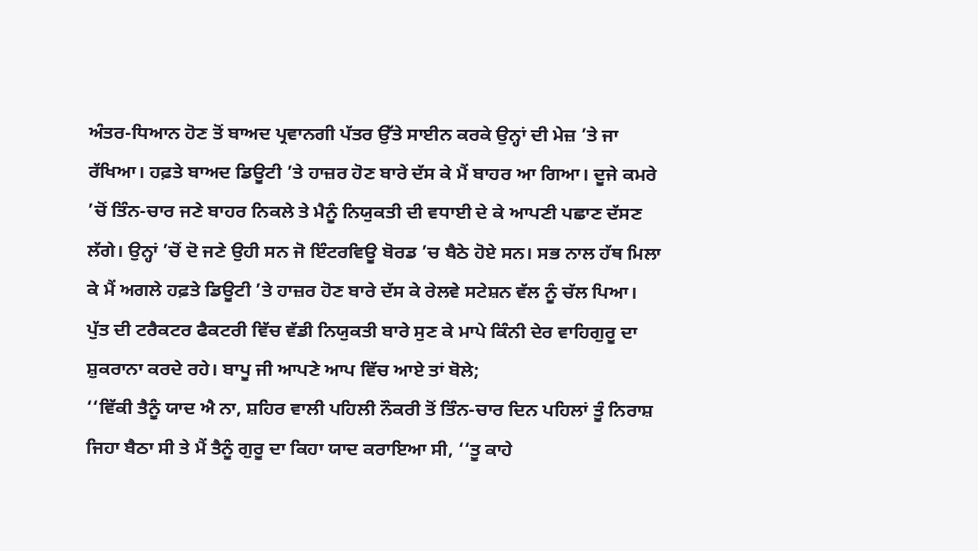ਅੰਤਰ-ਧਿਆਨ ਹੋਣ ਤੋਂ ਬਾਅਦ ਪ੍ਰਵਾਨਗੀ ਪੱਤਰ ਉੱਤੇ ਸਾਈਨ ਕਰਕੇ ਉਨ੍ਹਾਂ ਦੀ ਮੇਜ਼ ’ਤੇ ਜਾ ਰੱਖਿਆ। ਹਫ਼ਤੇ ਬਾਅਦ ਡਿਊਟੀ ’ਤੇ ਹਾਜ਼ਰ ਹੋਣ ਬਾਰੇ ਦੱਸ ਕੇ ਮੈਂ ਬਾਹਰ ਆ ਗਿਆ। ਦੂਜੇ ਕਮਰੇ ’ਚੋਂ ਤਿੰਨ-ਚਾਰ ਜਣੇ ਬਾਹਰ ਨਿਕਲੇ ਤੇ ਮੈਨੂੰ ਨਿਯੁਕਤੀ ਦੀ ਵਧਾਈ ਦੇ ਕੇ ਆਪਣੀ ਪਛਾਣ ਦੱਸਣ ਲੱਗੇ। ਉਨ੍ਹਾਂ ’ਚੋਂ ਦੋ ਜਣੇ ਉਹੀ ਸਨ ਜੋ ਇੰਟਰਵਿਊ ਬੋਰਡ ’ਚ ਬੈਠੇ ਹੋਏ ਸਨ। ਸਭ ਨਾਲ ਹੱਥ ਮਿਲਾ ਕੇ ਮੈਂ ਅਗਲੇ ਹਫ਼ਤੇ ਡਿਊਟੀ ’ਤੇ ਹਾਜ਼ਰ ਹੋਣ ਬਾਰੇ ਦੱਸ ਕੇ ਰੇਲਵੇ ਸਟੇਸ਼ਨ ਵੱਲ ਨੂੰ ਚੱਲ ਪਿਆ।
ਪੁੱਤ ਦੀ ਟਰੈਕਟਰ ਫੈਕਟਰੀ ਵਿੱਚ ਵੱਡੀ ਨਿਯੁਕਤੀ ਬਾਰੇ ਸੁਣ ਕੇ ਮਾਪੇ ਕਿੰਨੀ ਦੇਰ ਵਾਹਿਗੁਰੂ ਦਾ ਸ਼ੁਕਰਾਨਾ ਕਰਦੇ ਰਹੇ। ਬਾਪੂ ਜੀ ਆਪਣੇ ਆਪ ਵਿੱਚ ਆਏ ਤਾਂ ਬੋਲੇ;
‘‘ਵਿੱਕੀ ਤੈਨੂੰ ਯਾਦ ਐ ਨਾ, ਸ਼ਹਿਰ ਵਾਲੀ ਪਹਿਲੀ ਨੌਕਰੀ ਤੋਂ ਤਿੰਨ-ਚਾਰ ਦਿਨ ਪਹਿਲਾਂ ਤੂੰ ਨਿਰਾਸ਼ ਜਿਹਾ ਬੈਠਾ ਸੀ ਤੇ ਮੈਂ ਤੈਨੂੰ ਗੁਰੂ ਦਾ ਕਿਹਾ ਯਾਦ ਕਰਾਇਆ ਸੀ, ‘‘ਤੂ ਕਾਹੇ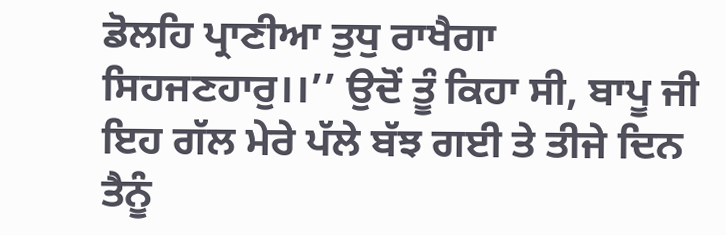ਡੋਲਹਿ ਪ੍ਰਾਣੀਆ ਤੁਧੁ ਰਾਖੈਗਾ ਸਿਹਜਣਹਾਰੁ।।’’ ਉਦੋਂ ਤੂੰ ਕਿਹਾ ਸੀ, ਬਾਪੂ ਜੀ ਇਹ ਗੱਲ ਮੇਰੇ ਪੱਲੇ ਬੱਝ ਗਈ ਤੇ ਤੀਜੇ ਦਿਨ ਤੈਨੂੰ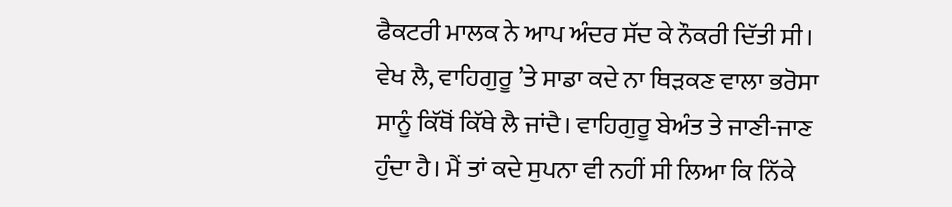ਫੈਕਟਰੀ ਮਾਲਕ ਨੇ ਆਪ ਅੰਦਰ ਸੱਦ ਕੇ ਨੌਕਰੀ ਦਿੱਤੀ ਸੀ। ਵੇਖ ਲੈ, ਵਾਹਿਗੁਰੂ ’ਤੇ ਸਾਡਾ ਕਦੇ ਨਾ ਥਿੜਕਣ ਵਾਲਾ ਭਰੋਸਾ ਸਾਨੂੰ ਕਿੱਥੋਂ ਕਿੱਥੇ ਲੈ ਜਾਂਦੈ। ਵਾਹਿਗੁਰੂ ਬੇਅੰਤ ਤੇ ਜਾਣੀ-ਜਾਣ ਹੁੰਦਾ ਹੈ। ਮੈਂ ਤਾਂ ਕਦੇ ਸੁਪਨਾ ਵੀ ਨਹੀਂ ਸੀ ਲਿਆ ਕਿ ਨਿੱਕੇ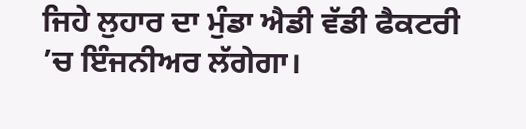ਜਿਹੇ ਲੁਹਾਰ ਦਾ ਮੁੰਡਾ ਐਡੀ ਵੱਡੀ ਫੈਕਟਰੀ ’ਚ ਇੰਜਨੀਅਰ ਲੱਗੇਗਾ।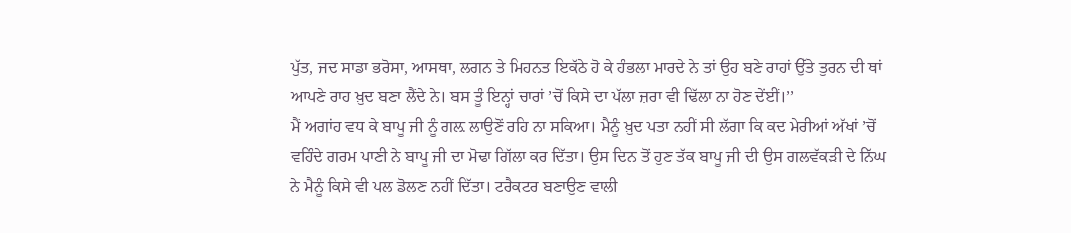ਪੁੱਤ, ਜਦ ਸਾਡਾ ਭਰੋਸਾ, ਆਸਥਾ, ਲਗਨ ਤੇ ਮਿਹਨਤ ਇਕੱਠੇ ਹੋ ਕੇ ਹੰਭਲਾ ਮਾਰਦੇ ਨੇ ਤਾਂ ਉਹ ਬਣੇ ਰਾਹਾਂ ਉੱਤੇ ਤੁਰਨ ਦੀ ਥਾਂ ਆਪਣੇ ਰਾਹ ਖ਼ੁਦ ਬਣਾ ਲੈਂਦੇ ਨੇ। ਬਸ ਤੂੰ ਇਨ੍ਹਾਂ ਚਾਰਾਂ ’ਚੋਂ ਕਿਸੇ ਦਾ ਪੱਲਾ ਜ਼ਰਾ ਵੀ ਢਿੱਲਾ ਨਾ ਹੋਣ ਦੇਂਈਂ।’’
ਮੈਂ ਅਗਾਂਹ ਵਧ ਕੇ ਬਾਪੂ ਜੀ ਨੂੰ ਗਲ਼ ਲਾਉਣੋਂ ਰਹਿ ਨਾ ਸਕਿਆ। ਮੈਨੂੰ ਖ਼ੁਦ ਪਤਾ ਨਹੀਂ ਸੀ ਲੱਗਾ ਕਿ ਕਦ ਮੇਰੀਆਂ ਅੱਖਾਂ ’ਚੋਂ ਵਹਿੰਦੇ ਗਰਮ ਪਾਣੀ ਨੇ ਬਾਪੂ ਜੀ ਦਾ ਮੋਢਾ ਗਿੱਲਾ ਕਰ ਦਿੱਤਾ। ਉਸ ਦਿਨ ਤੋਂ ਹੁਣ ਤੱਕ ਬਾਪੂ ਜੀ ਦੀ ਉਸ ਗਲਵੱਕੜੀ ਦੇ ਨਿੱਘ ਨੇ ਮੈਨੂੰ ਕਿਸੇ ਵੀ ਪਲ ਡੋਲਣ ਨਹੀਂ ਦਿੱਤਾ। ਟਰੈਕਟਰ ਬਣਾਉਣ ਵਾਲੀ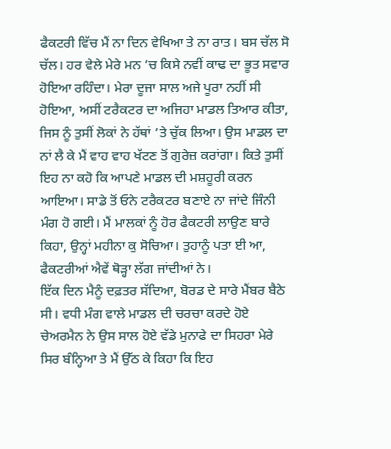ਫੈਕਟਰੀ ਵਿੱਚ ਮੈਂ ਨਾ ਦਿਨ ਵੇਖਿਆ ਤੇ ਨਾ ਰਾਤ। ਬਸ ਚੱਲ ਸੋ ਚੱਲ। ਹਰ ਵੇਲੇ ਮੇਰੇ ਮਨ ’ਚ ਕਿਸੇ ਨਵੀਂ ਕਾਢ ਦਾ ਭੂਤ ਸਵਾਰ ਹੋਇਆ ਰਹਿੰਦਾ। ਮੇਰਾ ਦੂਜਾ ਸਾਲ ਅਜੇ ਪੂਰਾ ਨਹੀਂ ਸੀ ਹੋਇਆ, ਅਸੀਂ ਟਰੈਕਟਰ ਦਾ ਅਜਿਹਾ ਮਾਡਲ ਤਿਆਰ ਕੀਤਾ, ਜਿਸ ਨੂੰ ਤੁਸੀਂ ਲੋਕਾਂ ਨੇ ਹੱਥਾਂ ’ਤੇ ਚੁੱਕ ਲਿਆ। ਉਸ ਮਾਡਲ ਦਾ ਨਾਂ ਲੈ ਕੇ ਮੈਂ ਵਾਹ ਵਾਹ ਖੱਟਣ ਤੋਂ ਗੁਰੇਜ਼ ਕਰਾਂਗਾ। ਕਿਤੇ ਤੁਸੀਂ ਇਹ ਨਾ ਕਹੋ ਕਿ ਆਪਣੇ ਮਾਡਲ ਦੀ ਮਸ਼ਹੂਰੀ ਕਰਨ ਆਇਆ। ਸਾਡੇ ਤੋਂ ਓਨੇ ਟਰੈਕਟਰ ਬਣਾਏ ਨਾ ਜਾਂਦੇ ਜਿੰਨੀ ਮੰਗ ਹੋ ਗਈ। ਮੈਂ ਮਾਲਕਾਂ ਨੂੰ ਹੋਰ ਫੈਕਟਰੀ ਲਾਉਣ ਬਾਰੇ ਕਿਹਾ, ਉਨ੍ਹਾਂ ਮਹੀਨਾ ਕੁ ਸੋਚਿਆ। ਤੁਹਾਨੂੰ ਪਤਾ ਈ ਆ, ਫੈਕਟਰੀਆਂ ਐਵੇਂ ਥੋੜ੍ਹਾ ਲੱਗ ਜਾਂਦੀਆਂ ਨੇ।
ਇੱਕ ਦਿਨ ਮੈਨੂੰ ਦਫ਼ਤਰ ਸੱਦਿਆ, ਬੋਰਡ ਦੇ ਸਾਰੇ ਮੈਂਬਰ ਬੈਠੇ ਸੀ। ਵਧੀ ਮੰਗ ਵਾਲੇ ਮਾਡਲ ਦੀ ਚਰਚਾ ਕਰਦੇ ਹੋਏ ਚੇਅਰਮੈਨ ਨੇ ਉਸ ਸਾਲ ਹੋਏ ਵੱਡੇ ਮੁਨਾਫੇ ਦਾ ਸਿਹਰਾ ਮੇਰੇ ਸਿਰ ਬੰਨ੍ਹਿਆ ਤੇ ਮੈਂ ਉੱਠ ਕੇ ਕਿਹਾ ਕਿ ਇਹ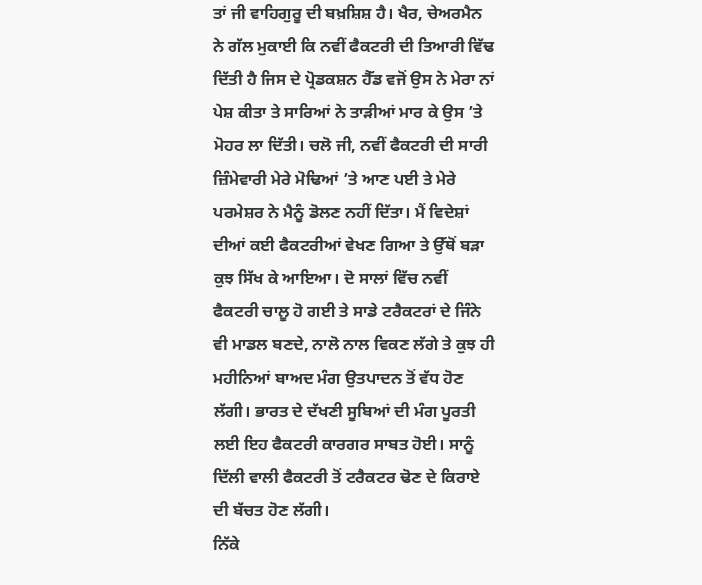ਤਾਂ ਜੀ ਵਾਹਿਗੁਰੂ ਦੀ ਬਖ਼ਸ਼ਿਸ਼ ਹੈ। ਖੈਰ, ਚੇਅਰਮੈਨ ਨੇ ਗੱਲ ਮੁਕਾਈ ਕਿ ਨਵੀਂ ਫੈਕਟਰੀ ਦੀ ਤਿਆਰੀ ਵਿੱਢ ਦਿੱਤੀ ਹੈ ਜਿਸ ਦੇ ਪ੍ਰੋਡਕਸ਼ਨ ਹੈੱਡ ਵਜੋਂ ਉਸ ਨੇ ਮੇਰਾ ਨਾਂ ਪੇਸ਼ ਕੀਤਾ ਤੇ ਸਾਰਿਆਂ ਨੇ ਤਾੜੀਆਂ ਮਾਰ ਕੇ ਉਸ ’ਤੇ ਮੋਹਰ ਲਾ ਦਿੱਤੀ। ਚਲੋ ਜੀ, ਨਵੀਂ ਫੈਕਟਰੀ ਦੀ ਸਾਰੀ ਜ਼ਿੰਮੇਵਾਰੀ ਮੇਰੇ ਮੋਢਿਆਂ ’ਤੇ ਆਣ ਪਈ ਤੇ ਮੇਰੇ ਪਰਮੇਸ਼ਰ ਨੇ ਮੈਨੂੰ ਡੋਲਣ ਨਹੀਂ ਦਿੱਤਾ। ਮੈਂ ਵਿਦੇਸ਼ਾਂ ਦੀਆਂ ਕਈ ਫੈਕਟਰੀਆਂ ਵੇਖਣ ਗਿਆ ਤੇ ਉੱਥੋਂ ਬੜਾ ਕੁਝ ਸਿੱਖ ਕੇ ਆਇਆ। ਦੋ ਸਾਲਾਂ ਵਿੱਚ ਨਵੀਂ ਫੈਕਟਰੀ ਚਾਲੂ ਹੋ ਗਈ ਤੇ ਸਾਡੇ ਟਰੈਕਟਰਾਂ ਦੇ ਜਿੰਨੇ ਵੀ ਮਾਡਲ ਬਣਦੇ, ਨਾਲੋ ਨਾਲ ਵਿਕਣ ਲੱਗੇ ਤੇ ਕੁਝ ਹੀ ਮਹੀਨਿਆਂ ਬਾਅਦ ਮੰਗ ਉਤਪਾਦਨ ਤੋਂ ਵੱਧ ਹੋਣ ਲੱਗੀ। ਭਾਰਤ ਦੇ ਦੱਖਣੀ ਸੂਬਿਆਂ ਦੀ ਮੰਗ ਪੂਰਤੀ ਲਈ ਇਹ ਫੈਕਟਰੀ ਕਾਰਗਰ ਸਾਬਤ ਹੋਈ। ਸਾਨੂੰ ਦਿੱਲੀ ਵਾਲੀ ਫੈਕਟਰੀ ਤੋਂ ਟਰੈਕਟਰ ਢੋਣ ਦੇ ਕਿਰਾਏ ਦੀ ਬੱਚਤ ਹੋਣ ਲੱਗੀ।
ਨਿੱਕੇ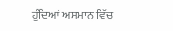ਹੁੰਦਿਆਂ ਅਸਮਾਨ ਵਿੱਚ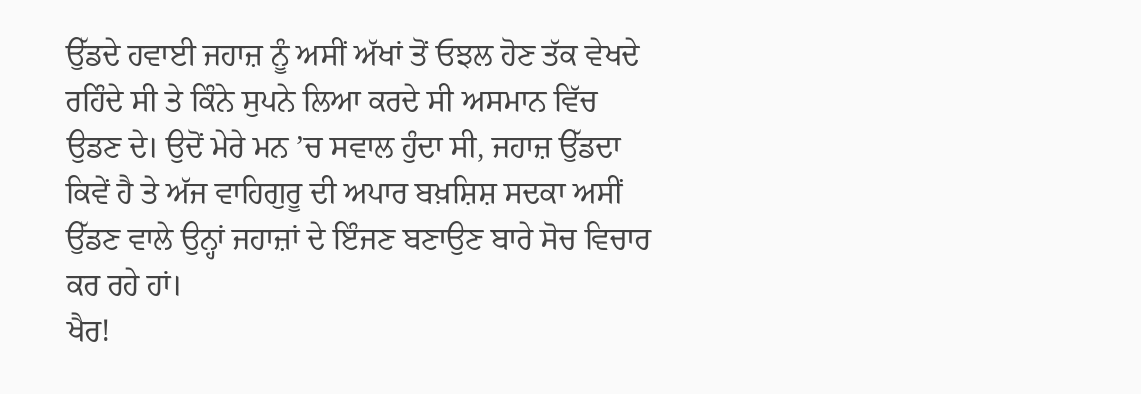ਉੱਡਦੇ ਹਵਾਈ ਜਹਾਜ਼ ਨੂੰ ਅਸੀਂ ਅੱਖਾਂ ਤੋਂ ਓਝਲ ਹੋਣ ਤੱਕ ਵੇਖਦੇ ਰਹਿੰਦੇ ਸੀ ਤੇ ਕਿੰਨੇ ਸੁਪਨੇ ਲਿਆ ਕਰਦੇ ਸੀ ਅਸਮਾਨ ਵਿੱਚ ਉਡਣ ਦੇ। ਉਦੋਂ ਮੇਰੇ ਮਨ ’ਚ ਸਵਾਲ ਹੁੰਦਾ ਸੀ, ਜਹਾਜ਼ ਉੱਡਦਾ ਕਿਵੇਂ ਹੈ ਤੇ ਅੱਜ ਵਾਹਿਗੁਰੂ ਦੀ ਅਪਾਰ ਬਖ਼ਸ਼ਿਸ਼ ਸਦਕਾ ਅਸੀਂ ਉੱਡਣ ਵਾਲੇ ਉਨ੍ਹਾਂ ਜਹਾਜ਼ਾਂ ਦੇ ਇੰਜਣ ਬਣਾਉਣ ਬਾਰੇ ਸੋਚ ਵਿਚਾਰ ਕਰ ਰਹੇ ਹਾਂ।
ਖੈਰ!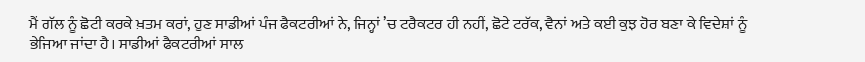ਮੈਂ ਗੱਲ ਨੂੰ ਛੋਟੀ ਕਰਕੇ ਖ਼ਤਮ ਕਰਾਂ, ਹੁਣ ਸਾਡੀਆਂ ਪੰਜ ਫੈਕਟਰੀਆਂ ਨੇ, ਜਿਨ੍ਹਾਂ ’ਚ ਟਰੈਕਟਰ ਹੀ ਨਹੀਂ, ਛੋਟੇ ਟਰੱਕ, ਵੈਨਾਂ ਅਤੇ ਕਈ ਕੁਝ ਹੋਰ ਬਣਾ ਕੇ ਵਿਦੇਸ਼ਾਂ ਨੂੰ ਭੇਜਿਆ ਜਾਂਦਾ ਹੈ। ਸਾਡੀਆਂ ਫੈਕਟਰੀਆਂ ਸਾਲ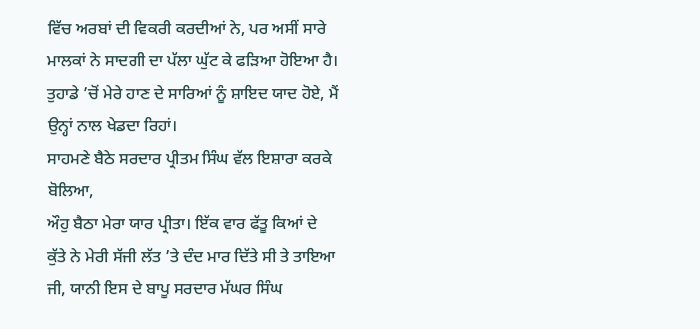ਵਿੱਚ ਅਰਬਾਂ ਦੀ ਵਿਕਰੀ ਕਰਦੀਆਂ ਨੇ, ਪਰ ਅਸੀਂ ਸਾਰੇ ਮਾਲਕਾਂ ਨੇ ਸਾਦਗੀ ਦਾ ਪੱਲਾ ਘੁੱਟ ਕੇ ਫੜਿਆ ਹੋਇਆ ਹੈ। ਤੁਹਾਡੇ ’ਚੋਂ ਮੇਰੇ ਹਾਣ ਦੇ ਸਾਰਿਆਂ ਨੂੰ ਸ਼ਾਇਦ ਯਾਦ ਹੋਏ, ਮੈਂ ਉਨ੍ਹਾਂ ਨਾਲ ਖੇਡਦਾ ਰਿਹਾਂ।
ਸਾਹਮਣੇ ਬੈਠੇ ਸਰਦਾਰ ਪ੍ਰੀਤਮ ਸਿੰਘ ਵੱਲ ਇਸ਼ਾਰਾ ਕਰਕੇ ਬੋਲਿਆ,
ਔਹੁ ਬੈਠਾ ਮੇਰਾ ਯਾਰ ਪ੍ਰੀਤਾ। ਇੱਕ ਵਾਰ ਫੱਤੂ ਕਿਆਂ ਦੇ ਕੁੱਤੇ ਨੇ ਮੇਰੀ ਸੱਜੀ ਲੱਤ ’ਤੇ ਦੰਦ ਮਾਰ ਦਿੱਤੇ ਸੀ ਤੇ ਤਾਇਆ ਜੀ, ਯਾਨੀ ਇਸ ਦੇ ਬਾਪੂ ਸਰਦਾਰ ਮੱਘਰ ਸਿੰਘ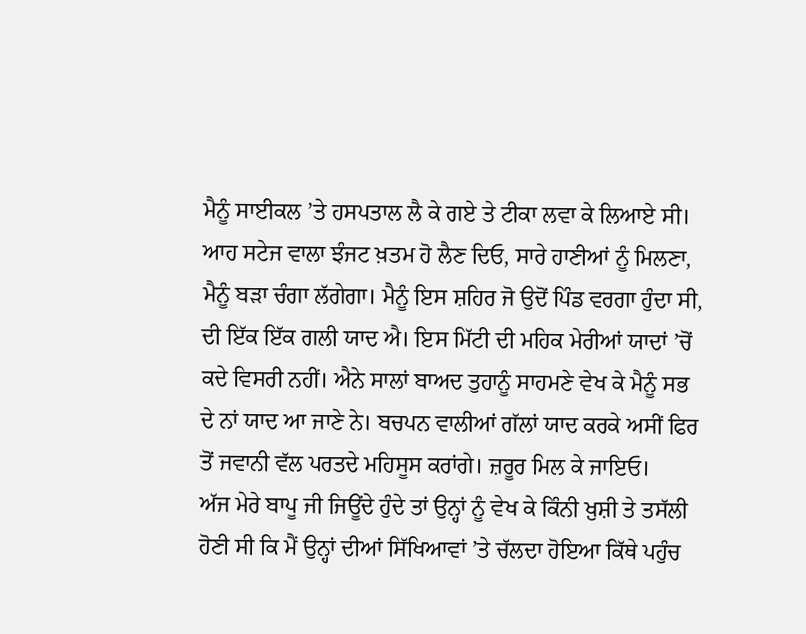ਮੈਨੂੰ ਸਾਈਕਲ ’ਤੇ ਹਸਪਤਾਲ ਲੈ ਕੇ ਗਏ ਤੇ ਟੀਕਾ ਲਵਾ ਕੇ ਲਿਆਏ ਸੀ। ਆਹ ਸਟੇਜ ਵਾਲਾ ਝੰਜਟ ਖ਼ਤਮ ਹੋ ਲੈਣ ਦਿਓ, ਸਾਰੇ ਹਾਣੀਆਂ ਨੂੰ ਮਿਲਣਾ, ਮੈਨੂੰ ਬੜਾ ਚੰਗਾ ਲੱਗੇਗਾ। ਮੈਨੂੰ ਇਸ ਸ਼ਹਿਰ ਜੋ ਉਦੋਂ ਪਿੰਡ ਵਰਗਾ ਹੁੰਦਾ ਸੀ, ਦੀ ਇੱਕ ਇੱਕ ਗਲੀ ਯਾਦ ਐ। ਇਸ ਮਿੱਟੀ ਦੀ ਮਹਿਕ ਮੇਰੀਆਂ ਯਾਦਾਂ ’ਚੋਂ ਕਦੇ ਵਿਸਰੀ ਨਹੀਂ। ਐਨੇ ਸਾਲਾਂ ਬਾਅਦ ਤੁਹਾਨੂੰ ਸਾਹਮਣੇ ਵੇਖ ਕੇ ਮੈਨੂੰ ਸਭ ਦੇ ਨਾਂ ਯਾਦ ਆ ਜਾਣੇ ਨੇ। ਬਚਪਨ ਵਾਲੀਆਂ ਗੱਲਾਂ ਯਾਦ ਕਰਕੇ ਅਸੀਂ ਫਿਰ ਤੋਂ ਜਵਾਨੀ ਵੱਲ ਪਰਤਦੇ ਮਹਿਸੂਸ ਕਰਾਂਗੇ। ਜ਼ਰੂਰ ਮਿਲ ਕੇ ਜਾਇਓ।
ਅੱਜ ਮੇਰੇ ਬਾਪੂ ਜੀ ਜਿਊਂਦੇ ਹੁੰਦੇ ਤਾਂ ਉਨ੍ਹਾਂ ਨੂੰ ਵੇਖ ਕੇ ਕਿੰਨੀ ਖ਼ੁਸ਼ੀ ਤੇ ਤਸੱਲੀ ਹੋਣੀ ਸੀ ਕਿ ਮੈਂ ਉਨ੍ਹਾਂ ਦੀਆਂ ਸਿੱਖਿਆਵਾਂ ’ਤੇ ਚੱਲਦਾ ਹੋਇਆ ਕਿੱਥੇ ਪਹੁੰਚ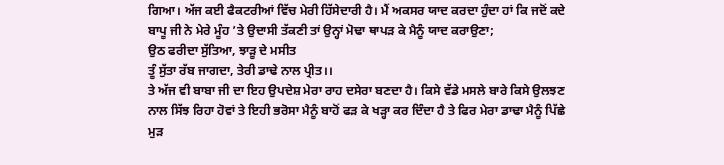ਗਿਆ। ਅੱਜ ਕਈ ਫੈਕਟਰੀਆਂ ਵਿੱਚ ਮੇਰੀ ਹਿੱਸੇਦਾਰੀ ਹੈ। ਮੈਂ ਅਕਸਰ ਯਾਦ ਕਰਦਾ ਹੁੰਦਾ ਹਾਂ ਕਿ ਜਦੋਂ ਕਦੇ ਬਾਪੂ ਜੀ ਨੇ ਮੇਰੇ ਮੂੰਹ ’ਤੇ ਉਦਾਸੀ ਤੱਕਣੀ ਤਾਂ ਉਨ੍ਹਾਂ ਮੋਢਾ ਥਾਪੜ ਕੇ ਮੈਨੂੰ ਯਾਦ ਕਰਾਉਣਾ;
ਉਠ ਫਰੀਦਾ ਸੁੱਤਿਆ, ਝਾੜੂ ਦੇ ਮਸੀਤ
ਤੂੰ ਸੁੱਤਾ ਰੱਬ ਜਾਗਦਾ, ਤੇਰੀ ਡਾਢੇ ਨਾਲ ਪ੍ਰੀਤ।।
ਤੇ ਅੱਜ ਵੀ ਬਾਬਾ ਜੀ ਦਾ ਇਹ ਉਪਦੇਸ਼ ਮੇਰਾ ਰਾਹ ਦਸੇਰਾ ਬਣਦਾ ਹੈ। ਕਿਸੇ ਵੱਡੇ ਮਸਲੇ ਬਾਰੇ ਕਿਸੇ ਉਲਝਣ ਨਾਲ ਸਿੱਝ ਰਿਹਾ ਹੋਵਾਂ ਤੇ ਇਹੀ ਭਰੋਸਾ ਮੈਨੂੰ ਬਾਹੋਂ ਫੜ ਕੇ ਖੜ੍ਹਾ ਕਰ ਦਿੰਦਾ ਹੈ ਤੇ ਫਿਰ ਮੇਰਾ ਡਾਢਾ ਮੈਨੂੰ ਪਿੱਛੇ ਮੁੜ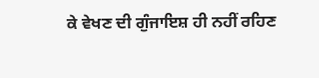ਕੇ ਵੇਖਣ ਦੀ ਗੁੰਜਾਇਸ਼ ਹੀ ਨਹੀਂ ਰਹਿਣ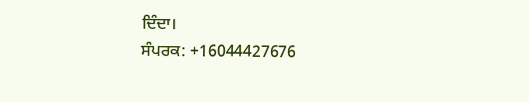ਦਿੰਦਾ।
ਸੰਪਰਕ: +16044427676